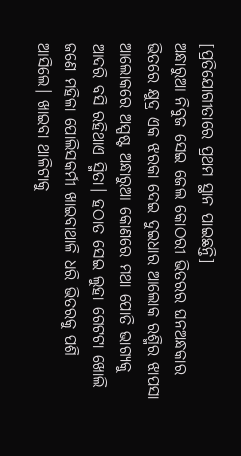[ପ୍ରତିଯୋଗୀତାରେ ପ୍ରଥମ ସ୍ଥାନ ପାଇଛନ୍ତି]
ଅନ୍ଧାରୁଆ ନିବୁଜ ସେଇ ଜେଲ କୋଠରୀ ଭିତରର ଘନଅନ୍ଧକାର ଭିତରେ କ୍ଷୁଦ୍ର ଏକ ଝରକା ଦେଇ ଦୁଇଧାର ଆଲୋକ ରଶ୍ମିର ଝାପସା ଆଲୋକରେ ଅସ୍ପଷ୍ଟ ଅନ୍ଧାରୁଆ କୋଣରେ ମଥା ପୋତି ଭାଗ୍ୟକୁ ଆଦରି ବସି ରହିଥାଏ ସ୍ମିତା। ହଠାତ ସେଇ ଲୁହା ଗେଟଟା ଖୋଲି ଜଣେ ମହିଳା ପୋଲିସକର୍ମୀ ଖାଇବାଥାଳି ଧରି ଭିତରକୁ ପଶି ଆସିଲେ। ଖାଇବା ଥାଳିଟାକୁ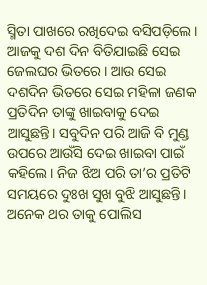ସ୍ମିତା ପାଖରେ ରଖିଦେଇ ବସିପଡ଼ିଲେ। ଆଜକୁ ଦଶ ଦିନ ବିତିଯାଇଛି ସେଇ ଜେଲଘର ଭିତରେ। ଆଉ ସେଇ ଦଶଦିନ ଭିତରେ ସେଇ ମହିଳା ଜଣକ ପ୍ରତିଦିନ ତାଙ୍କୁ ଖାଇବାକୁ ଦେଇ ଆସୁଛନ୍ତି। ସବୁଦିନ ପରି ଆଜି ବି ମୁଣ୍ଡ ଉପରେ ଆଉଁସି ଦେଇ ଖାଇବା ପାଇଁ କହିଲେ। ନିଜ ଝିଅ ପରି ତା’ର ପ୍ରତିଟି ସମୟରେ ଦୁଃଖ ସୁଖ ବୁଝି ଆସୁଛନ୍ତି। ଅନେକ ଥର ତାକୁ ପୋଲିସ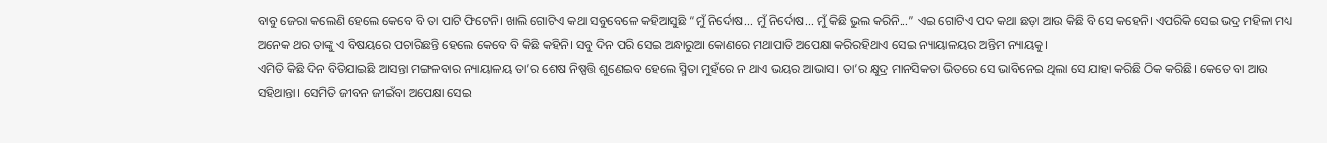ବାବୁ ଜେରା କଲେଣି ହେଲେ କେବେ ବି ତା ପାଟି ଫିଟେନି। ଖାଲି ଗୋଟିଏ କଥା ସବୁବେଳେ କହିଆସୁଛି “ମୁଁ ନିର୍ଦୋଷ... ମୁଁ ନିର୍ଦୋଷ... ମୁଁ କିଛି ଭୁଲ କରିନି...” ଏଇ ଗୋଟିଏ ପଦ କଥା ଛଡ଼ା ଆଉ କିଛି ବି ସେ କହେନି। ଏପରିକି ସେଇ ଭଦ୍ର ମହିଳା ମଧ୍ୟ ଅନେକ ଥର ତାଙ୍କୁ ଏ ବିଷୟରେ ପଚାରିଛନ୍ତି ହେଲେ କେବେ ବି କିଛି କହିନି। ସବୁ ଦିନ ପରି ସେଇ ଅନ୍ଧାରୁଆ କୋଣରେ ମଥାପାତି ଅପେକ୍ଷା କରିରହିଥାଏ ସେଇ ନ୍ୟାୟାଳୟର ଅନ୍ତିମ ନ୍ୟାୟକୁ।
ଏମିତି କିଛି ଦିନ ବିତିଯାଇଛି ଆସନ୍ତା ମଙ୍ଗଳବାର ନ୍ୟାୟାଳୟ ତା’ର ଶେଷ ନିଷ୍ପତ୍ତି ଶୁଣେଇବ ହେଲେ ସ୍ମିତା ମୁହଁରେ ନ ଥାଏ ଭୟର ଆଭାସ। ତା’ର କ୍ଷୁଦ୍ର ମାନସିକତା ଭିତରେ ସେ ଭାବିନେଇ ଥିଲା ସେ ଯାହା କରିଛି ଠିକ କରିଛି। କେତେ ବା ଆଉ ସହିଥାନ୍ତା। ସେମିତି ଜୀବନ ଜୀଇଁବା ଅପେକ୍ଷା ସେଇ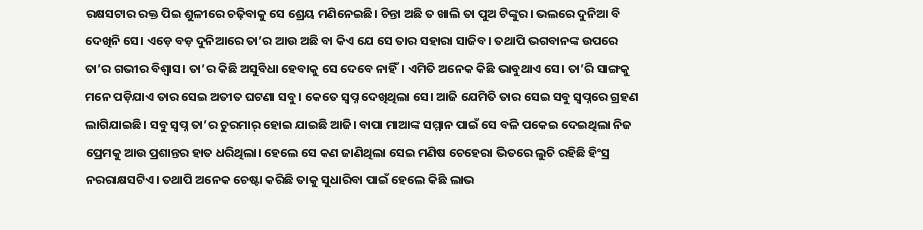ରକ୍ଷସଟାର ରକ୍ତ ପିଇ ଶୁଳୀରେ ଚଢ଼ିବାକୁ ସେ ଶ୍ରେୟ ମଣିନେଇଛି। ଚିନ୍ତା ଅଛି ତ ଖାଲି ତା ପୁଅ ଟିଙ୍କୁର। ଭଲରେ ଦୁନିଆ ବି ଦେଖିନି ସେ। ଏଡ଼େ ବଡ଼ ଦୁନିଆରେ ତା’ର ଆଉ ଅଛି ବା କିଏ ଯେ ସେ ତାର ସହାରା ସାଜିବ। ତଥାପି ଭଗବାନଙ୍କ ଉପରେ ତା’ର ଗଭୀର ବିଶ୍ୱାସ। ତା’ର କିଛି ଅସୁବିଧା ହେବାକୁ ସେ ଦେବେ ନାହିଁ। ଏମିତି ଅନେକ କିଛି ଭାବୁଥାଏ ସେ। ତା’ରି ସାଙ୍ଗକୁ ମନେ ପଡ଼ିଯାଏ ତାର ସେଇ ଅତୀତ ଘଟଣା ସବୁ। କେତେ ସ୍ୱପ୍ନ ଦେଖିଥିଲା ସେ। ଆଜି ଯେମିତି ତାର ସେଇ ସବୁ ସ୍ୱପ୍ନରେ ଗ୍ରହଣ ଲାଗିଯାଇଛି। ସବୁ ସ୍ୱପ୍ନ ତା’ର ଚୁରମାର୍ ହୋଇ ଯାଇଛି ଆଜି। ବାପା ମାଆଙ୍କ ସମ୍ମାନ ପାଇଁ ସେ ବଳି ପକେଇ ଦେଇଥିଲା ନିଜ ପ୍ରେମକୁ ଆଉ ପ୍ରଶାନ୍ତର ହାତ ଧରିଥିଲା। ହେଲେ ସେ କଣ ଜାଣିଥିଲା ସେଇ ମଣିଷ ଚେହେରା ଭିତରେ ଲୁଚି ରହିଛି ହିଂସ୍ର ନରରାକ୍ଷସଟିଏ। ତଥାପି ଅନେକ ଚେଷ୍ଟା କରିଛି ତାକୁ ସୁଧାରିବା ପାଇଁ ହେଲେ କିଛି ଲାଭ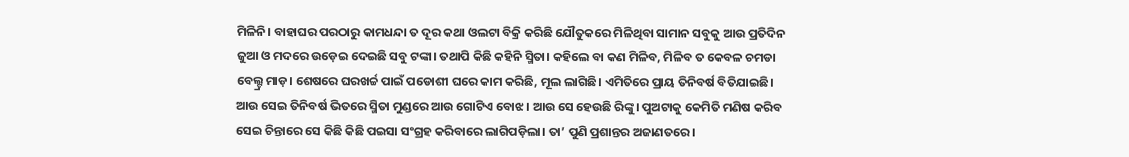ମିଳିନି। ବାହାଘର ପରଠାରୁ କାମଧନ୍ଦା ତ ଦୂର କଥା ଓଲଟା ବିକ୍ରି କରିଛି ଯୌତୁକରେ ମିଳିଥିବା ସାମାନ ସବୁକୁ ଆଉ ପ୍ରତିଦିନ ଜୁଆ ଓ ମଦରେ ଉଡ଼େଇ ଦେଇଛି ସବୁ ଟଙ୍କା। ତଥାପି କିଛି କହିନି ସ୍ମିତା। କହିଲେ ବା କଣ ମିଳିବ, ମିଳିବ ତ କେବଳ ଚମଡା ବେଲ୍ଟ୍ର ମାଡ଼। ଶେଷରେ ଘରଖର୍ଚ୍ଚ ପାଇଁ ପଡୋଶୀ ଘରେ କାମ କରିଛି, ମୂଲ ଲାଗିଛି। ଏମିତିରେ ପ୍ରାୟ ତିନିବର୍ଷ ବିତିଯାଇଛି। ଆଉ ସେଇ ତିନିବର୍ଷ ଭିତରେ ସ୍ମିତା ମୁଣ୍ଡରେ ଆଉ ଗୋଟିଏ ବୋଝ। ଆଉ ସେ ହେଉଛି ରିଙ୍କୁ। ପୁଅଟାକୁ କେମିତି ମଣିଷ କରିବ ସେଇ ଚିନ୍ତାରେ ସେ କିଛି କିଛି ପଇସା ସଂଗ୍ରହ କରିବାରେ ଲାଗିପଡ଼ିଲା। ତା’ ପୁଣି ପ୍ରଶାନ୍ତର ଅଜାଣତରେ।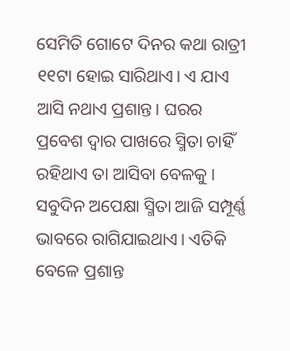ସେମିତି ଗୋଟେ ଦିନର କଥା ରାତ୍ରୀ ୧୧ଟା ହୋଇ ସାରିଥାଏ। ଏ ଯାଏ ଆସି ନଥାଏ ପ୍ରଶାନ୍ତ। ଘରର ପ୍ରବେଶ ଦ୍ୱାର ପାଖରେ ସ୍ମିତା ଚାହିଁ ରହିଥାଏ ତା ଆସିବା ବେଳକୁ। ସବୁଦିନ ଅପେକ୍ଷା ସ୍ମିତା ଆଜି ସମ୍ପୂର୍ଣ୍ଣ ଭାବରେ ରାଗିଯାଇଥାଏ। ଏତିକି ବେଳେ ପ୍ରଶାନ୍ତ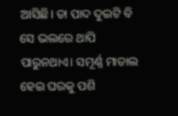ଆସିଛି। ତା ପାଦ ଦୁଇଟି ବି ସେ ଭଲରେ ଥାପି ପାରୁନଥାଏ। ସମୂର୍ଣ୍ଣ ମାତାଲ ହେଇ ଘରକୁ ପଶି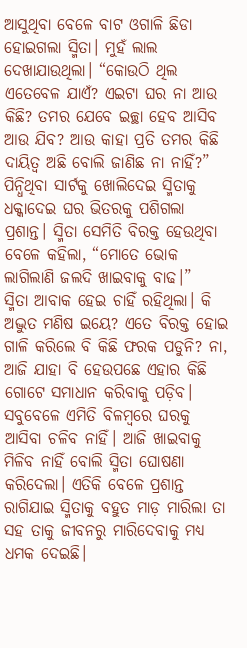ଆସୁଥିବା ବେଳେ ବାଟ ଓଗାଳି ଛିଡା ହୋଇଗଲା ସ୍ମିତା। ମୁହଁ ଲାଲ ଦେଖାଯାଉଥିଲା। “କୋଉଠି ଥିଲ ଏତେବେଳ ଯାଏଁ? ଏଇଟା ଘର ନା ଆଉ କିଛି? ତମର ଯେବେ ଇଚ୍ଛା ହେବ ଆସିବ ଆଉ ଯିବ? ଆଉ କାହା ପ୍ରତି ତମର କିଛି ଦାୟିତ୍ୱ ଅଛି ବୋଲି ଜାଣିଛ ନା ନାହିଁ?” ପିନ୍ଧିଥିବା ସାର୍ଟକୁ ଖୋଲିଦେଇ ସ୍ମିତାକୁ ଧକ୍କାଦେଇ ଘର ଭିତରକୁ ପଶିଗଲା ପ୍ରଶାନ୍ତ। ସ୍ମିତା ସେମିତି ବିରକ୍ତ ହେଉଥିବା ବେଳେ କହିଲା, “ମୋତେ ଭୋକ ଲାଗିଲାଣି ଜଲଦି ଖାଇବାକୁ ବାଢ।”
ସ୍ମିତା ଆବାକ ହେଇ ଚାହିଁ ରହିଥିଲା। କି ଅଦ୍ଭୁତ ମଣିଷ ଇୟେ? ଏତେ ବିରକ୍ତ ହୋଇ ଗାଳି କରିଲେ ବି କିଛି ଫରକ ପଡୁନି? ନା, ଆଜି ଯାହା ବି ହେଉପଛେ ଏହାର କିଛି ଗୋଟେ ସମାଧାନ କରିବାକୁ ପଡ଼ିବ। ସବୁବେଳେ ଏମିତି ବିଳମ୍ବରେ ଘରକୁ ଆସିବା ଚଳିବ ନାହିଁ। ଆଜି ଖାଇବାକୁ ମିଳିବ ନାହିଁ ବୋଲି ସ୍ମିତା ଘୋଷଣା କରିଦେଲା। ଏତିକି ବେଳେ ପ୍ରଶାନ୍ତ ରାଗିଯାଇ ସ୍ମିତାକୁ ବହୁତ ମାଡ଼ ମାରିଲା ତା ସହ ତାକୁ ଜୀବନରୁ ମାରିଦେବାକୁ ମଧ୍ୟ ଧମକ ଦେଇଛି।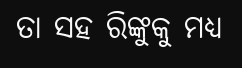ତା ସହ ରିଙ୍କୁକୁ ମଧ୍ୟ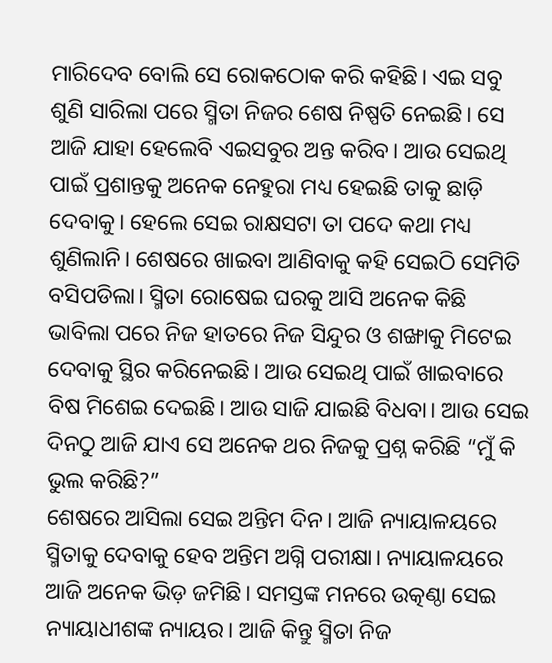ମାରିଦେବ ବୋଲି ସେ ରୋକଠୋକ କରି କହିଛି। ଏଇ ସବୁ ଶୁଣି ସାରିଲା ପରେ ସ୍ମିତା ନିଜର ଶେଷ ନିଷ୍ପତି ନେଇଛି। ସେ ଆଜି ଯାହା ହେଲେବି ଏଇସବୁର ଅନ୍ତ କରିବ। ଆଉ ସେଇଥି ପାଇଁ ପ୍ରଶାନ୍ତକୁ ଅନେକ ନେହୁରା ମଧ୍ୟ ହେଇଛି ତାକୁ ଛାଡ଼ି ଦେବାକୁ। ହେଲେ ସେଇ ରାକ୍ଷସଟା ତା ପଦେ କଥା ମଧ୍ୟ ଶୁଣିଲାନି। ଶେଷରେ ଖାଇବା ଆଣିବାକୁ କହି ସେଇଠି ସେମିତି ବସିପଡିଲା। ସ୍ମିତା ରୋଷେଇ ଘରକୁ ଆସି ଅନେକ କିଛି ଭାବିଲା ପରେ ନିଜ ହାତରେ ନିଜ ସିନ୍ଦୁର ଓ ଶଙ୍ଖାକୁ ମିଟେଇ ଦେବାକୁ ସ୍ଥିର କରିନେଇଛି। ଆଉ ସେଇଥି ପାଇଁ ଖାଇବାରେ ବିଷ ମିଶେଇ ଦେଇଛି। ଆଉ ସାଜି ଯାଇଛି ବିଧବା। ଆଉ ସେଇ ଦିନଠୁ ଆଜି ଯାଏ ସେ ଅନେକ ଥର ନିଜକୁ ପ୍ରଶ୍ନ କରିଛି “ମୁଁ କି ଭୁଲ କରିଛି?”
ଶେଷରେ ଆସିଲା ସେଇ ଅନ୍ତିମ ଦିନ। ଆଜି ନ୍ୟାୟାଳୟରେ ସ୍ମିତାକୁ ଦେବାକୁ ହେବ ଅନ୍ତିମ ଅଗ୍ନି ପରୀକ୍ଷା। ନ୍ୟାୟାଳୟରେ ଆଜି ଅନେକ ଭିଡ଼ ଜମିଛି। ସମସ୍ତଙ୍କ ମନରେ ଉତ୍କଣ୍ଠା ସେଇ ନ୍ୟାୟାଧୀଶଙ୍କ ନ୍ୟାୟର। ଆଜି କିନ୍ତୁ ସ୍ମିତା ନିଜ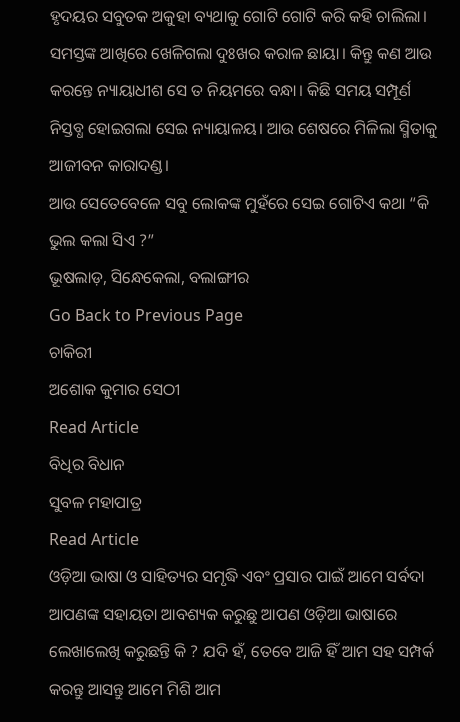ହୃଦୟର ସବୁତକ ଅକୁହା ବ୍ୟଥାକୁ ଗୋଟି ଗୋଟି କରି କହି ଚାଲିଲା। ସମସ୍ତଙ୍କ ଆଖିରେ ଖେଳିଗଲା ଦୁଃଖର କରାଳ ଛାୟା। କିନ୍ତୁ କଣ ଆଉ କରନ୍ତେ ନ୍ୟାୟାଧୀଶ ସେ ତ ନିୟମରେ ବନ୍ଧା। କିଛି ସମୟ ସମ୍ପୂର୍ଣ ନିସ୍ତବ୍ଧ ହୋଇଗଲା ସେଇ ନ୍ୟାୟାଳୟ। ଆଉ ଶେଷରେ ମିଳିଲା ସ୍ମିତାକୁ ଆଜୀବନ କାରାଦଣ୍ଡ।
ଆଉ ସେତେବେଳେ ସବୁ ଲୋକଙ୍କ ମୁହଁରେ ସେଇ ଗୋଟିଏ କଥା “କି ଭୁଲ କଲା ସିଏ ?”
ଭୂଷଲାଡ଼, ସିନ୍ଧେକେଲା, ବଲାଙ୍ଗୀର
Go Back to Previous Page
ଚାକିରୀ
ଅଶୋକ କୁମାର ସେଠୀ
Read Article
ବିଧିର ବିଧାନ
ସୁବଳ ମହାପାତ୍ର
Read Article
ଓଡ଼ିଆ ଭାଷା ଓ ସାହିତ୍ୟର ସମୃଦ୍ଧି ଏବଂ ପ୍ରସାର ପାଇଁ ଆମେ ସର୍ବଦା ଆପଣଙ୍କ ସହାୟତା ଆବଶ୍ୟକ କରୁଛୁ ଆପଣ ଓଡ଼ିଆ ଭାଷାରେ ଲେଖାଲେଖି କରୁଛନ୍ତି କି ? ଯଦି ହଁ, ତେବେ ଆଜି ହିଁ ଆମ ସହ ସମ୍ପର୍କ କରନ୍ତୁ ଆସନ୍ତୁ ଆମେ ମିଶି ଆମ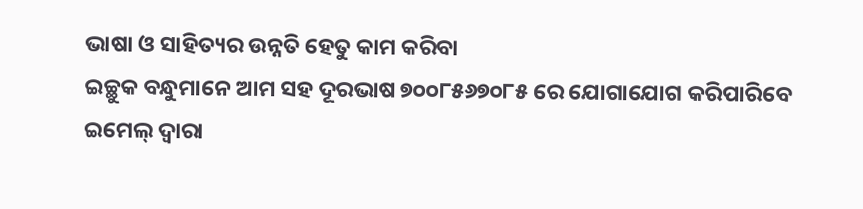ଭାଷା ଓ ସାହିତ୍ୟର ଉନ୍ନତି ହେତୁ କାମ କରିବା
ଇଚ୍ଛୁକ ବନ୍ଧୁମାନେ ଆମ ସହ ଦୂରଭାଷ ୭୦୦୮୫୬୭୦୮୫ ରେ ଯୋଗାଯୋଗ କରିପାରିବେ
ଇମେଲ୍ ଦ୍ବାରା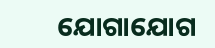ଯୋଗାଯୋଗ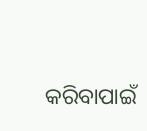କରିବାପାଇଁ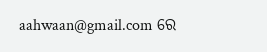aahwaan@gmail.com ରେ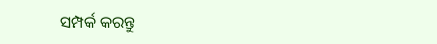ସମ୍ପର୍କ କରନ୍ତୁ